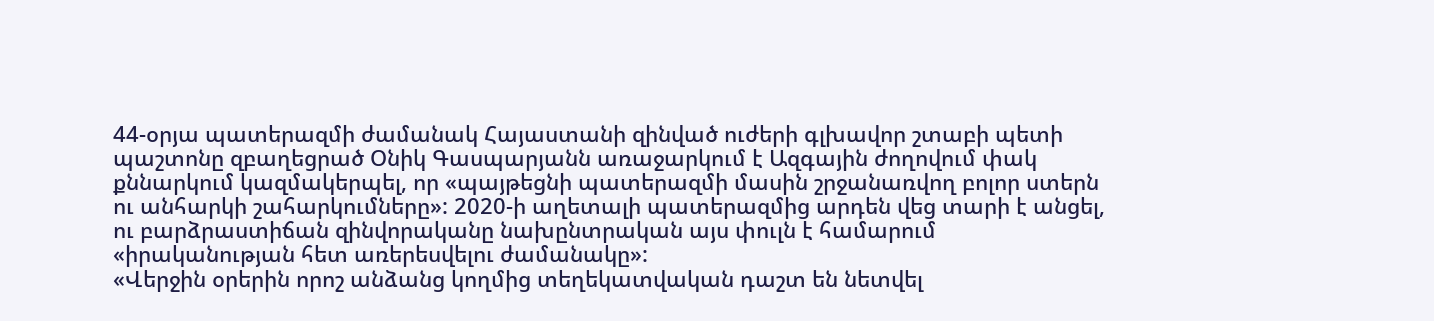44-օրյա պատերազմի ժամանակ Հայաստանի զինված ուժերի գլխավոր շտաբի պետի պաշտոնը զբաղեցրած Օնիկ Գասպարյանն առաջարկում է Ազգային ժողովում փակ քննարկում կազմակերպել, որ «պայթեցնի պատերազմի մասին շրջանառվող բոլոր ստերն ու անհարկի շահարկումները»: 2020-ի աղետալի պատերազմից արդեն վեց տարի է անցել, ու բարձրաստիճան զինվորականը նախընտրական այս փուլն է համարում «իրականության հետ առերեսվելու ժամանակը»:
«Վերջին օրերին որոշ անձանց կողմից տեղեկատվական դաշտ են նետվել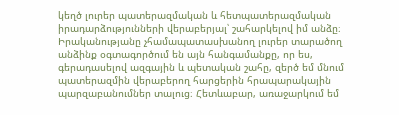կեղծ լուրեր պատերազմական և հետպատերազմական իրադարձությունների վերաբերյալ՝ շահարկելով իմ անձը։ Իրականությանը չհամապատասխանող լուրեր տարածող անձինք օգտագործում են այն հանգամանքը, որ ես, գերադասելով ազգային և պետական շահը, զերծ եմ մնում պատերազմին վերաբերող հարցերին հրապարակային պարզաբանումներ տալուց։ Հետևաբար, առաջարկում եմ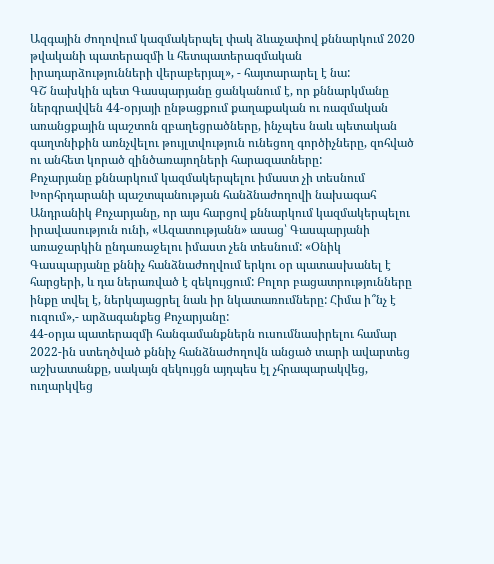Ազգային ժողովում կազմակերպել փակ ձևաչափով քննարկում 2020 թվականի պատերազմի և հետպատերազմական իրադարձությունների վերաբերյալ», - հայտարարել է նա:
ԳՇ նախկին պետ Գասպարյանը ցանկանում է, որ քննարկմանը ներգրավվեն 44-օրյայի ընթացքում քաղաքական ու ռազմական առանցքային պաշտոն զբաղեցրածները, ինչպես նաև պետական գաղտնիքին առնչվելու թույլտվություն ունեցող գործիչները, զոհված ու անհետ կորած զինծառայողների հարազատները:
Քոչարյանը քննարկում կազմակերպելու իմաստ չի տեսնում
Խորհրդարանի պաշտպանության հանձնաժողովի նախագահ Անդրանիկ Քոչարյանը, որ այս հարցով քննարկում կազմակերպելու իրավասություն ունի, «Ազատությանն» ասաց՝ Գասպարյանի առաջարկին ընդառաջելու իմաստ չեն տեսնում: «Օնիկ Գասպարյանը քննիչ հանձնաժողվում երկու օր պատասխանել է հարցերի, և դա ներառված է զեկույցում: Բոլոր բացատրությունները ինքը տվել է, ներկայացրել նաև իր նկատառումները: Հիմա ի՞նչ է ուզում»,- արձագանքեց Քոչարյանը:
44-օրյա պատերազմի հանգամանքներն ուսումնասիրելու համար 2022-ին ստեղծված քննիչ հանձնաժողովն անցած տարի ավարտեց աշխատանքը, սակայն զեկույցն այդպես էլ չհրապարակվեց, ուղարկվեց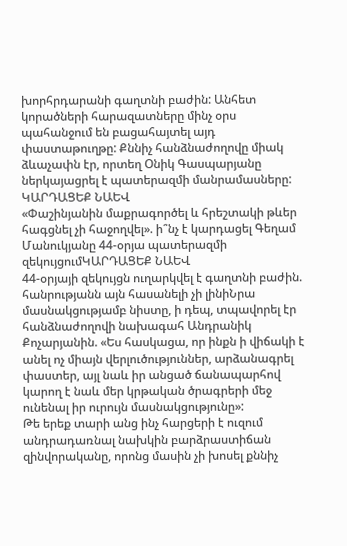խորհրդարանի գաղտնի բաժին: Անհետ կորածների հարազատները մինչ օրս պահանջում են բացահայտել այդ փաստաթուղթը: Քննիչ հանձնաժողովը միակ ձևաչափն էր, որտեղ Օնիկ Գասպարյանը ներկայացրել է պատերազմի մանրամասները:
ԿԱՐԴԱՑԵՔ ՆԱԵՎ
«Փաշինյանին մաքրագործել և հրեշտակի թևեր հագցնել չի հաջողվել». ի՞նչ է կարդացել Գեղամ Մանուկյանը 44-օրյա պատերազմի զեկույցումԿԱՐԴԱՑԵՔ ՆԱԵՎ
44-օրյայի զեկույցն ուղարկվել է գաղտնի բաժին. հանրությանն այն հասանելի չի լինիՆրա մասնակցությամբ նիստը, ի դեպ, տպավորել էր հանձնաժողովի նախագահ Անդրանիկ Քոչարյանին. «Ես հասկացա, որ ինքն ի վիճակի է անել ոչ միայն վերլուծություններ, արձանագրել փաստեր, այլ նաև իր անցած ճանապարհով կարող է նաև մեր կրթական ծրագրերի մեջ ունենալ իր ուրույն մասնակցությունը»:
Թե երեք տարի անց ինչ հարցերի է ուզում անդրադառնալ նախկին բարձրաստիճան զինվորականը, որոնց մասին չի խոսել քննիչ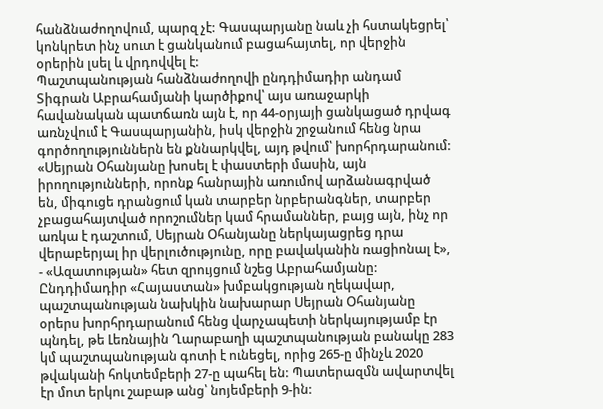հանձնաժողովում, պարզ չէ: Գասպարյանը նաև չի հստակեցրել՝ կոնկրետ ինչ սուտ է ցանկանում բացահայտել, որ վերջին օրերին լսել և վրդովվել է:
Պաշտպանության հանձնաժողովի ընդդիմադիր անդամ Տիգրան Աբրահամյանի կարծիքով՝ այս առաջարկի հավանական պատճառն այն է, որ 44-օրյայի ցանկացած դրվագ առնչվում է Գասպարյանին, իսկ վերջին շրջանում հենց նրա գործողություններն են քննարկվել, այդ թվում՝ խորհրդարանում:
«Սեյրան Օհանյանը խոսել է փաստերի մասին, այն իրողությունների, որոնք հանրային առումով արձանագրված են, միգուցե դրանցում կան տարբեր նրբերանգներ, տարբեր չբացահայտված որոշումներ կամ հրամաններ, բայց այն, ինչ որ առկա է դաշտում, Սեյրան Օհանյանը ներկայացրեց դրա վերաբերյալ իր վերլուծությունը, որը բավականին ռացիոնալ է», - «Ազատության» հետ զրույցում նշեց Աբրահամյանը:
Ընդդիմադիր «Հայաստան» խմբակցության ղեկավար, պաշտպանության նախկին նախարար Սեյրան Օհանյանը օրերս խորհրդարանում հենց վարչապետի ներկայությամբ էր պնդել, թե Լեռնային Ղարաբաղի պաշտպանության բանակը 283 կմ պաշտպանության գոտի է ունեցել, որից 265-ը մինչև 2020 թվականի հոկտեմբերի 27-ը պահել են: Պատերազմն ավարտվել էր մոտ երկու շաբաթ անց՝ նոյեմբերի 9-ին: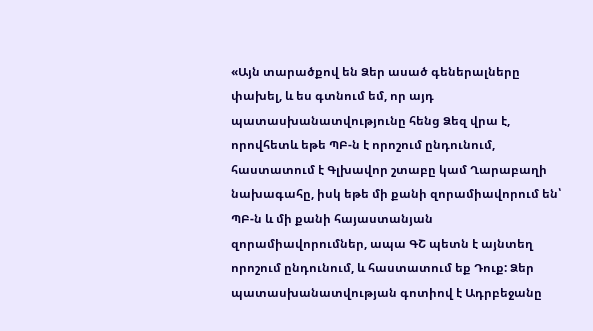«Այն տարածքով են Ձեր ասած գեներալները փախել, և ես գտնում եմ, որ այդ պատասխանատվությունը հենց Ձեզ վրա է, որովհետև եթե ՊԲ-ն է որոշում ընդունում, հաստատում է Գլխավոր շտաբը կամ Ղարաբաղի նախագահը, իսկ եթե մի քանի զորամիավորում են՝ ՊԲ-ն և մի քանի հայաստանյան զորամիավորումներ, ապա ԳՇ պետն է այնտեղ որոշում ընդունում, և հաստատում եք Դուք: Ձեր պատասխանատվության գոտիով է Ադրբեջանը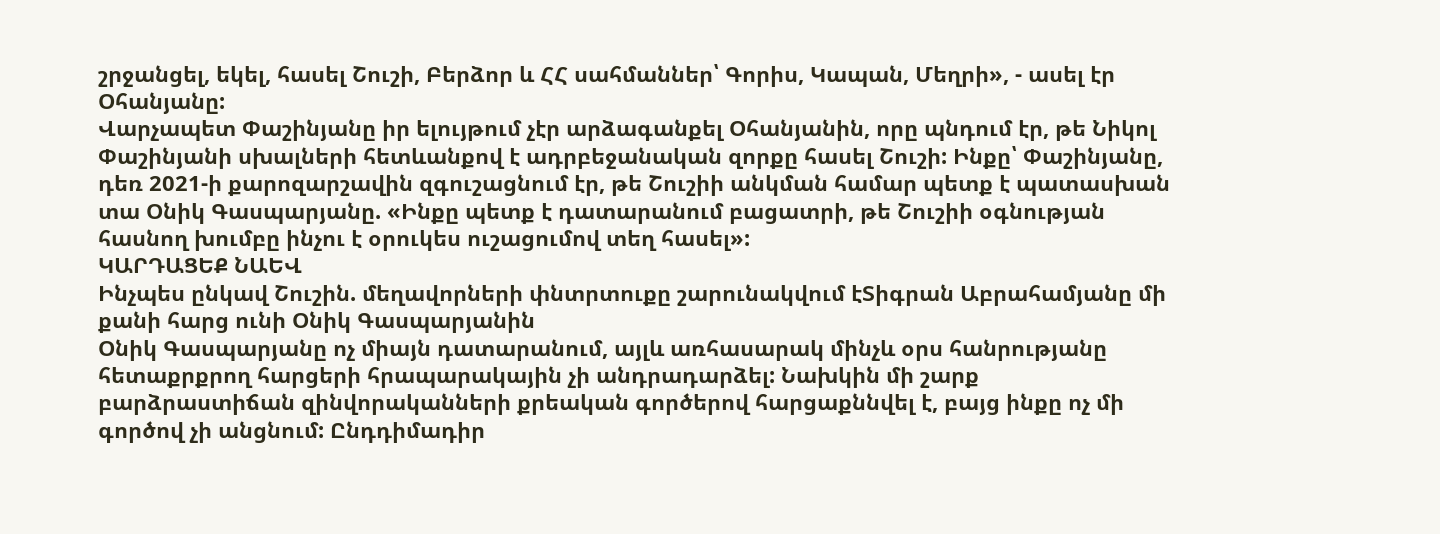շրջանցել, եկել, հասել Շուշի, Բերձոր և ՀՀ սահմաններ՝ Գորիս, Կապան, Մեղրի», - ասել էր Օհանյանը:
Վարչապետ Փաշինյանը իր ելույթում չէր արձագանքել Օհանյանին, որը պնդում էր, թե Նիկոլ Փաշինյանի սխալների հետևանքով է ադրբեջանական զորքը հասել Շուշի: Ինքը՝ Փաշինյանը, դեռ 2021-ի քարոզարշավին զգուշացնում էր, թե Շուշիի անկման համար պետք է պատասխան տա Օնիկ Գասպարյանը. «Ինքը պետք է դատարանում բացատրի, թե Շուշիի օգնության հասնող խումբը ինչու է օրուկես ուշացումով տեղ հասել»:
ԿԱՐԴԱՑԵՔ ՆԱԵՎ
Ինչպես ընկավ Շուշին. մեղավորների փնտրտուքը շարունակվում էՏիգրան Աբրահամյանը մի քանի հարց ունի Օնիկ Գասպարյանին
Օնիկ Գասպարյանը ոչ միայն դատարանում, այլև առհասարակ մինչև օրս հանրությանը հետաքրքրող հարցերի հրապարակային չի անդրադարձել: Նախկին մի շարք բարձրաստիճան զինվորականների քրեական գործերով հարցաքննվել է, բայց ինքը ոչ մի գործով չի անցնում: Ընդդիմադիր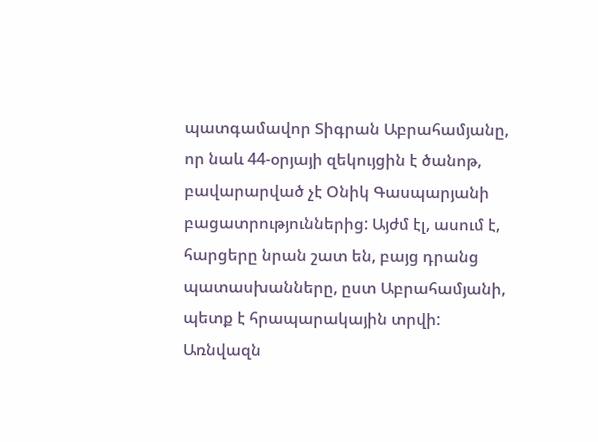պատգամավոր Տիգրան Աբրահամյանը, որ նաև 44-օրյայի զեկույցին է ծանոթ, բավարարված չէ Օնիկ Գասպարյանի բացատրություններից: Այժմ էլ, ասում է, հարցերը նրան շատ են, բայց դրանց պատասխանները, ըստ Աբրահամյանի, պետք է հրապարակային տրվի: Առնվազն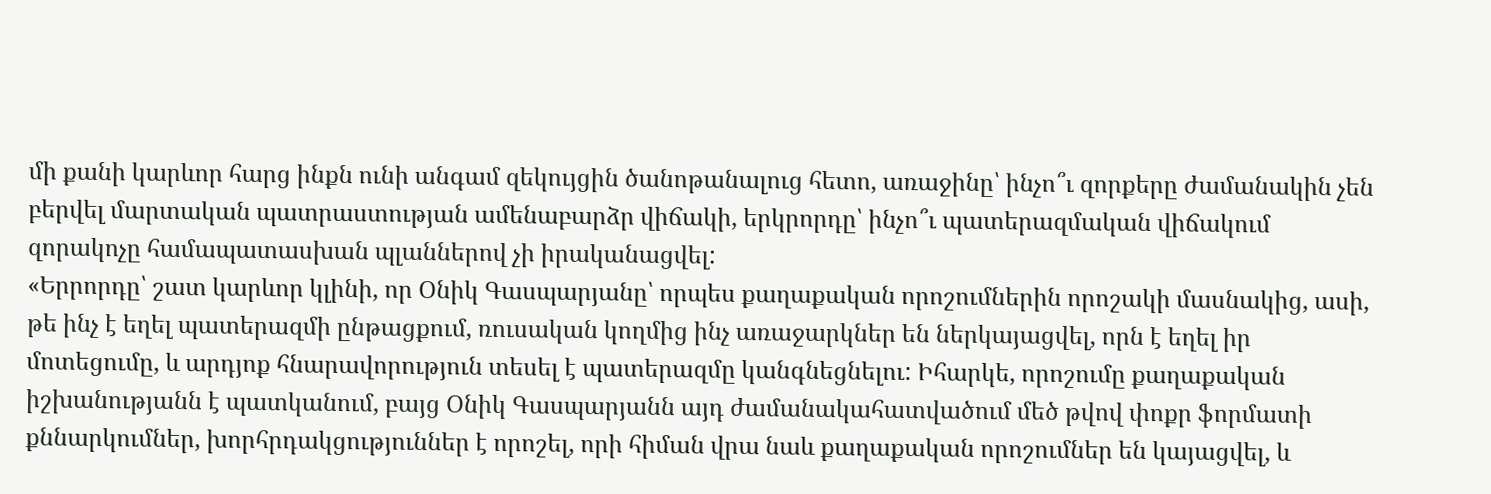մի քանի կարևոր հարց ինքն ունի անգամ զեկույցին ծանոթանալուց հետո, առաջինը՝ ինչո՞ւ զորքերը ժամանակին չեն բերվել մարտական պատրաստության ամենաբարձր վիճակի, երկրորդը՝ ինչո՞ւ պատերազմական վիճակում զորակոչը համապատասխան պլաններով չի իրականացվել:
«Երրորդը՝ շատ կարևոր կլինի, որ Օնիկ Գասպարյանը՝ որպես քաղաքական որոշումներին որոշակի մասնակից, ասի, թե ինչ է եղել պատերազմի ընթացքում, ռուսական կողմից ինչ առաջարկներ են ներկայացվել, որն է եղել իր մոտեցումը, և արդյոք հնարավորություն տեսել է պատերազմը կանգնեցնելու: Իհարկե, որոշումը քաղաքական իշխանությանն է պատկանում, բայց Օնիկ Գասպարյանն այդ ժամանակահատվածում մեծ թվով փոքր ֆորմատի քննարկումներ, խորհրդակցություններ է որոշել, որի հիման վրա նաև քաղաքական որոշումներ են կայացվել, և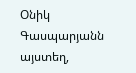Օնիկ Գասպարյանն այստեղ,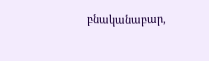բնականաբար,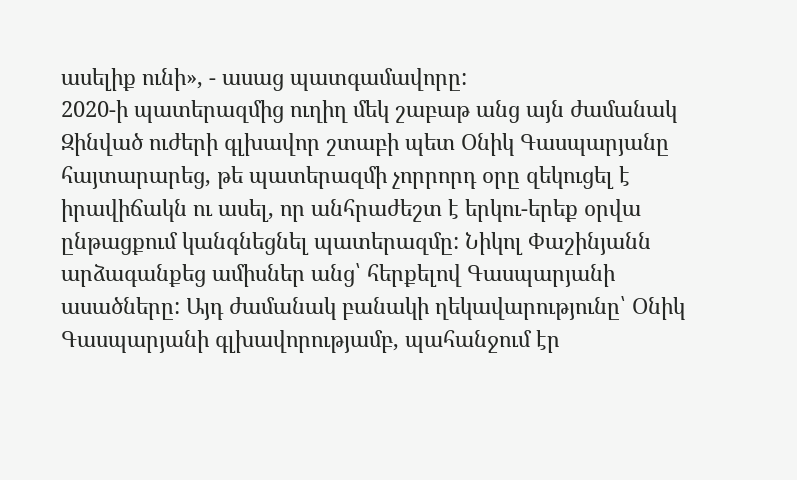ասելիք ունի», - ասաց պատգամավորը:
2020-ի պատերազմից ուղիղ մեկ շաբաթ անց այն ժամանակ Զինված ուժերի գլխավոր շտաբի պետ Օնիկ Գասպարյանը հայտարարեց, թե պատերազմի չորրորդ օրը զեկուցել է իրավիճակն ու ասել, որ անհրաժեշտ է երկու-երեք օրվա ընթացքում կանգնեցնել պատերազմը: Նիկոլ Փաշինյանն արձագանքեց ամիսներ անց՝ հերքելով Գասպարյանի ասածները: Այդ ժամանակ բանակի ղեկավարությունը՝ Օնիկ Գասպարյանի գլխավորությամբ, պահանջում էր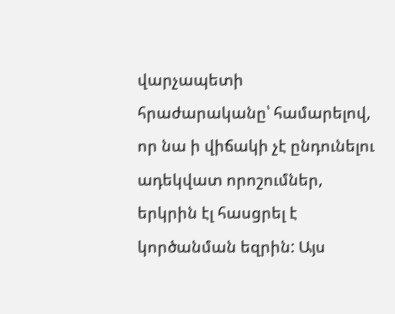վարչապետի հրաժարականը՝ համարելով, որ նա ի վիճակի չէ ընդունելու ադեկվատ որոշումներ, երկրին էլ հասցրել է կործանման եզրին: Այս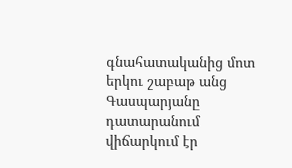գնահատականից մոտ երկու շաբաթ անց Գասպարյանը դատարանում վիճարկում էր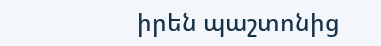իրեն պաշտոնից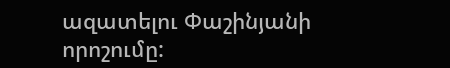ազատելու Փաշինյանի որոշումը: